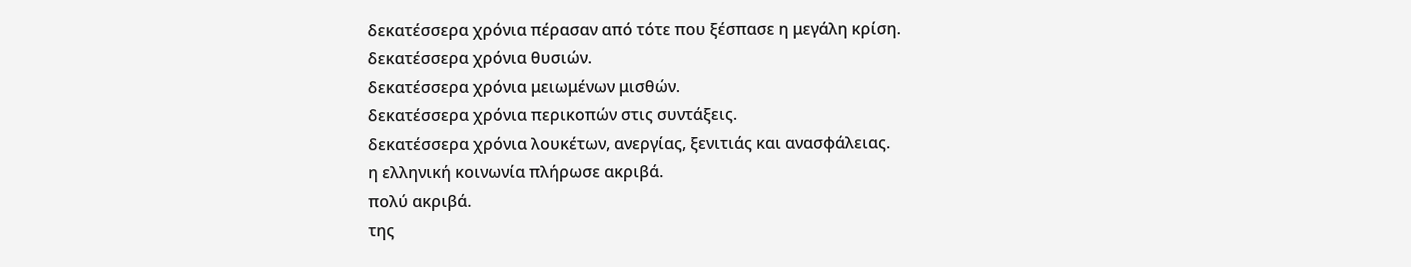δεκατέσσερα χρόνια πέρασαν από τότε που ξέσπασε η μεγάλη κρίση.
δεκατέσσερα χρόνια θυσιών.
δεκατέσσερα χρόνια μειωμένων μισθών.
δεκατέσσερα χρόνια περικοπών στις συντάξεις.
δεκατέσσερα χρόνια λουκέτων, ανεργίας, ξενιτιάς και ανασφάλειας.
η ελληνική κοινωνία πλήρωσε ακριβά.
πολύ ακριβά.
της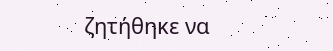ζητήθηκε να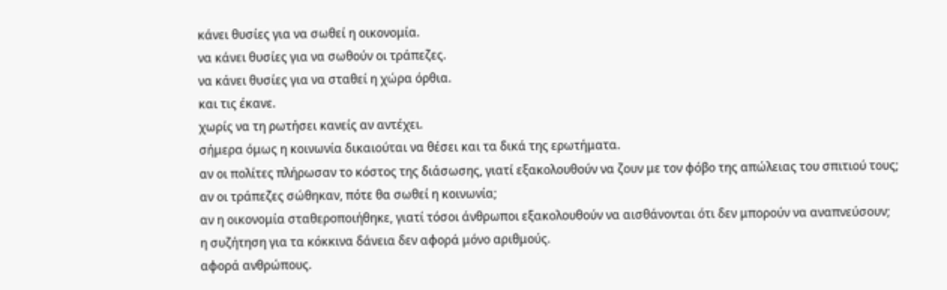κάνει θυσίες για να σωθεί η οικονομία.
να κάνει θυσίες για να σωθούν οι τράπεζες.
να κάνει θυσίες για να σταθεί η χώρα όρθια.
και τις έκανε.
χωρίς να τη ρωτήσει κανείς αν αντέχει.
σήμερα όμως η κοινωνία δικαιούται να θέσει και τα δικά της ερωτήματα.
αν οι πολίτες πλήρωσαν το κόστος της διάσωσης, γιατί εξακολουθούν να ζουν με τον φόβο της απώλειας του σπιτιού τους;
αν οι τράπεζες σώθηκαν, πότε θα σωθεί η κοινωνία;
αν η οικονομία σταθεροποιήθηκε, γιατί τόσοι άνθρωποι εξακολουθούν να αισθάνονται ότι δεν μπορούν να αναπνεύσουν;
η συζήτηση για τα κόκκινα δάνεια δεν αφορά μόνο αριθμούς.
αφορά ανθρώπους.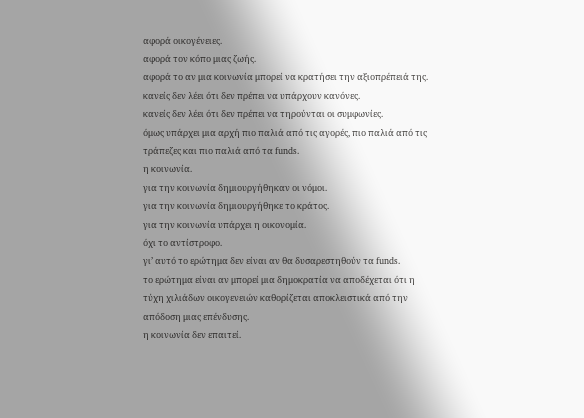αφορά οικογένειες.
αφορά τον κόπο μιας ζωής.
αφορά το αν μια κοινωνία μπορεί να κρατήσει την αξιοπρέπειά της.
κανείς δεν λέει ότι δεν πρέπει να υπάρχουν κανόνες.
κανείς δεν λέει ότι δεν πρέπει να τηρούνται οι συμφωνίες.
όμως υπάρχει μια αρχή πιο παλιά από τις αγορές, πιο παλιά από τις τράπεζες και πιο παλιά από τα funds.
η κοινωνία.
για την κοινωνία δημιουργήθηκαν οι νόμοι.
για την κοινωνία δημιουργήθηκε το κράτος.
για την κοινωνία υπάρχει η οικονομία.
όχι το αντίστροφο.
γι’ αυτό το ερώτημα δεν είναι αν θα δυσαρεστηθούν τα funds.
το ερώτημα είναι αν μπορεί μια δημοκρατία να αποδέχεται ότι η τύχη χιλιάδων οικογενειών καθορίζεται αποκλειστικά από την απόδοση μιας επένδυσης.
η κοινωνία δεν επαιτεί.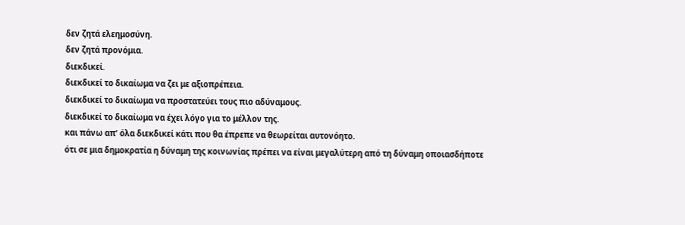δεν ζητά ελεημοσύνη.
δεν ζητά προνόμια.
διεκδικεί.
διεκδικεί το δικαίωμα να ζει με αξιοπρέπεια.
διεκδικεί το δικαίωμα να προστατεύει τους πιο αδύναμους.
διεκδικεί το δικαίωμα να έχει λόγο για το μέλλον της.
και πάνω απ’ όλα διεκδικεί κάτι που θα έπρεπε να θεωρείται αυτονόητο.
ότι σε μια δημοκρατία η δύναμη της κοινωνίας πρέπει να είναι μεγαλύτερη από τη δύναμη οποιασδήποτε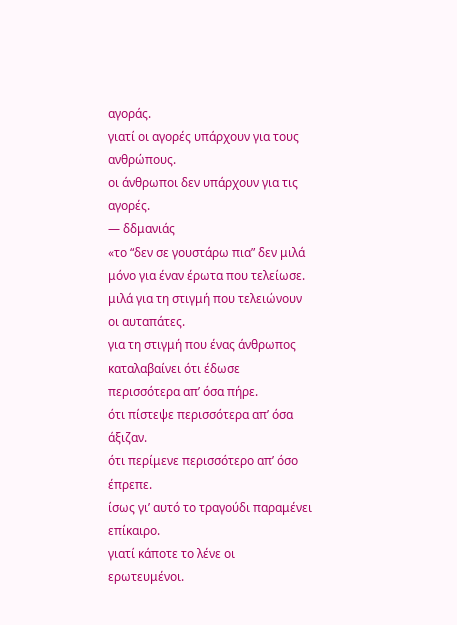αγοράς.
γιατί οι αγορές υπάρχουν για τους ανθρώπους.
οι άνθρωποι δεν υπάρχουν για τις αγορές.
— δδμανιάς
«το “δεν σε γουστάρω πια” δεν μιλά μόνο για έναν έρωτα που τελείωσε.
μιλά για τη στιγμή που τελειώνουν οι αυταπάτες.
για τη στιγμή που ένας άνθρωπος καταλαβαίνει ότι έδωσε περισσότερα απ’ όσα πήρε.
ότι πίστεψε περισσότερα απ’ όσα άξιζαν.
ότι περίμενε περισσότερο απ’ όσο έπρεπε.
ίσως γι’ αυτό το τραγούδι παραμένει επίκαιρο.
γιατί κάποτε το λένε οι ερωτευμένοι.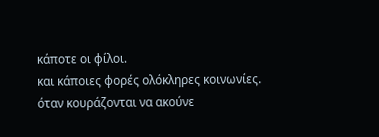κάποτε οι φίλοι.
και κάποιες φορές ολόκληρες κοινωνίες.
όταν κουράζονται να ακούνε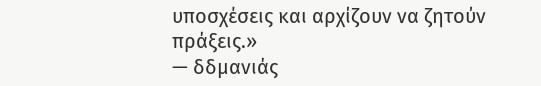υποσχέσεις και αρχίζουν να ζητούν πράξεις.»
— δδμανιάς